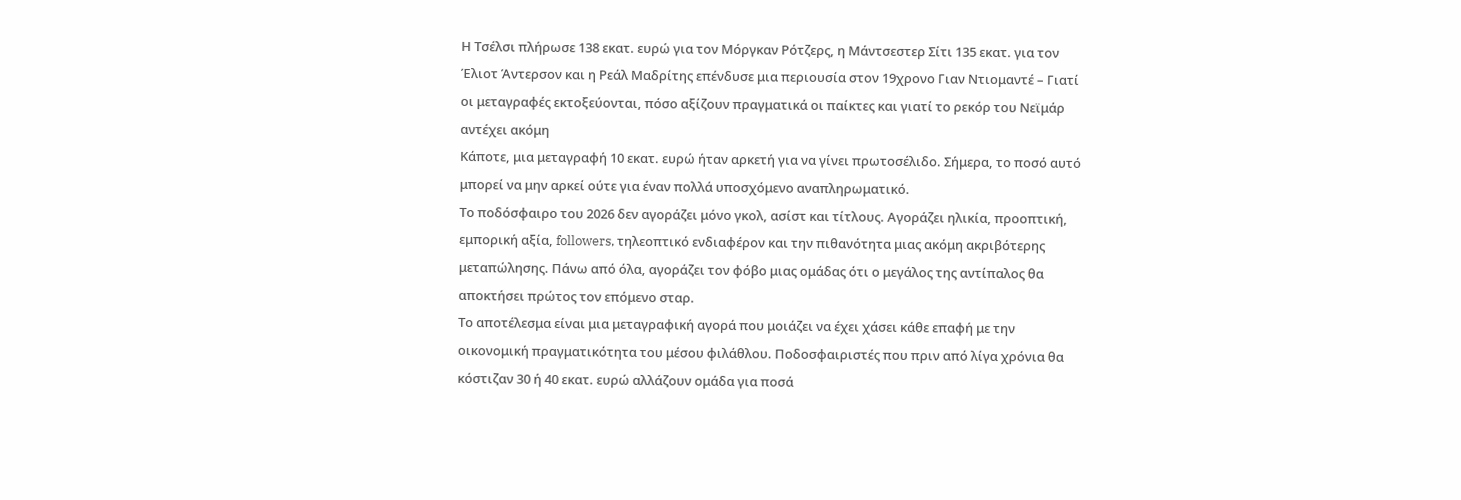Η Τσέλσι πλήρωσε 138 εκατ. ευρώ για τον Μόργκαν Ρότζερς, η Μάντσεστερ Σίτι 135 εκατ. για τον Έλιοτ Άντερσον και η Ρεάλ Μαδρίτης επένδυσε μια περιουσία στον 19χρονο Γιαν Ντιομαντέ – Γιατί οι μεταγραφές εκτοξεύονται, πόσο αξίζουν πραγματικά οι παίκτες και γιατί το ρεκόρ του Νεϊμάρ αντέχει ακόμη
Κάποτε, μια μεταγραφή 10 εκατ. ευρώ ήταν αρκετή για να γίνει πρωτοσέλιδο. Σήμερα, το ποσό αυτό μπορεί να μην αρκεί ούτε για έναν πολλά υποσχόμενο αναπληρωματικό.
Το ποδόσφαιρο του 2026 δεν αγοράζει μόνο γκολ, ασίστ και τίτλους. Αγοράζει ηλικία, προοπτική, εμπορική αξία, followers, τηλεοπτικό ενδιαφέρον και την πιθανότητα μιας ακόμη ακριβότερης μεταπώλησης. Πάνω από όλα, αγοράζει τον φόβο μιας ομάδας ότι ο μεγάλος της αντίπαλος θα αποκτήσει πρώτος τον επόμενο σταρ.
Το αποτέλεσμα είναι μια μεταγραφική αγορά που μοιάζει να έχει χάσει κάθε επαφή με την οικονομική πραγματικότητα του μέσου φιλάθλου. Ποδοσφαιριστές που πριν από λίγα χρόνια θα κόστιζαν 30 ή 40 εκατ. ευρώ αλλάζουν ομάδα για ποσά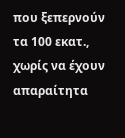που ξεπερνούν τα 100 εκατ., χωρίς να έχουν απαραίτητα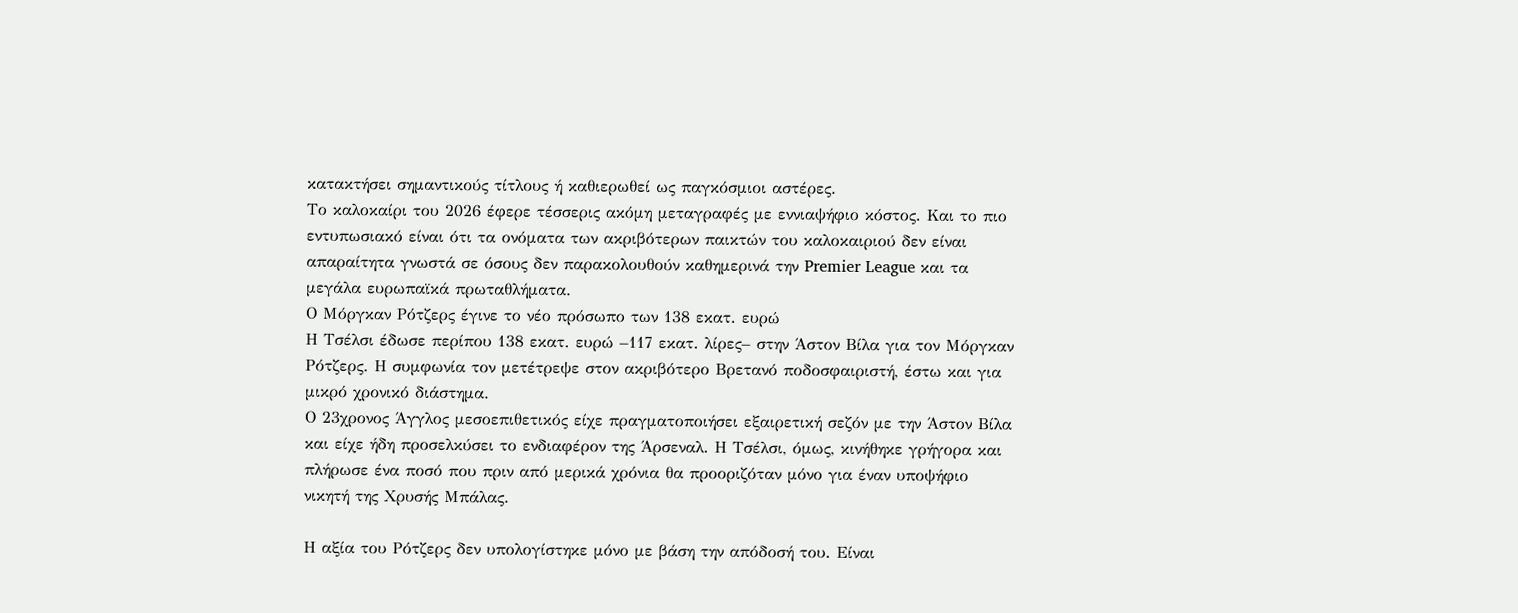κατακτήσει σημαντικούς τίτλους ή καθιερωθεί ως παγκόσμιοι αστέρες.
Το καλοκαίρι του 2026 έφερε τέσσερις ακόμη μεταγραφές με εννιαψήφιο κόστος. Και το πιο εντυπωσιακό είναι ότι τα ονόματα των ακριβότερων παικτών του καλοκαιριού δεν είναι απαραίτητα γνωστά σε όσους δεν παρακολουθούν καθημερινά την Premier League και τα μεγάλα ευρωπαϊκά πρωταθλήματα.
Ο Μόργκαν Ρότζερς έγινε το νέο πρόσωπο των 138 εκατ. ευρώ
Η Τσέλσι έδωσε περίπου 138 εκατ. ευρώ –117 εκατ. λίρες– στην Άστον Βίλα για τον Μόργκαν Ρότζερς. Η συμφωνία τον μετέτρεψε στον ακριβότερο Βρετανό ποδοσφαιριστή, έστω και για μικρό χρονικό διάστημα.
Ο 23χρονος Άγγλος μεσοεπιθετικός είχε πραγματοποιήσει εξαιρετική σεζόν με την Άστον Βίλα και είχε ήδη προσελκύσει το ενδιαφέρον της Άρσεναλ. Η Τσέλσι, όμως, κινήθηκε γρήγορα και πλήρωσε ένα ποσό που πριν από μερικά χρόνια θα προοριζόταν μόνο για έναν υποψήφιο νικητή της Χρυσής Μπάλας.

Η αξία του Ρότζερς δεν υπολογίστηκε μόνο με βάση την απόδοσή του. Είναι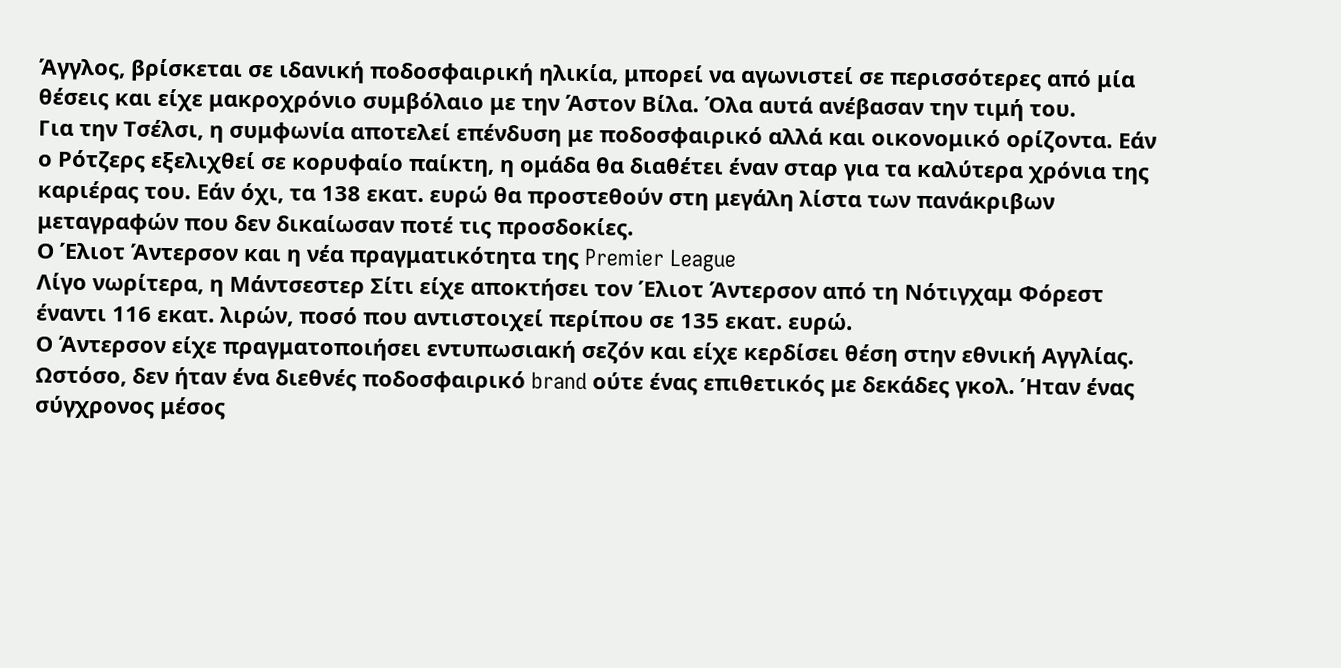Άγγλος, βρίσκεται σε ιδανική ποδοσφαιρική ηλικία, μπορεί να αγωνιστεί σε περισσότερες από μία θέσεις και είχε μακροχρόνιο συμβόλαιο με την Άστον Βίλα. Όλα αυτά ανέβασαν την τιμή του.
Για την Τσέλσι, η συμφωνία αποτελεί επένδυση με ποδοσφαιρικό αλλά και οικονομικό ορίζοντα. Εάν ο Ρότζερς εξελιχθεί σε κορυφαίο παίκτη, η ομάδα θα διαθέτει έναν σταρ για τα καλύτερα χρόνια της καριέρας του. Εάν όχι, τα 138 εκατ. ευρώ θα προστεθούν στη μεγάλη λίστα των πανάκριβων μεταγραφών που δεν δικαίωσαν ποτέ τις προσδοκίες.
Ο Έλιοτ Άντερσον και η νέα πραγματικότητα της Premier League
Λίγο νωρίτερα, η Μάντσεστερ Σίτι είχε αποκτήσει τον Έλιοτ Άντερσον από τη Νότιγχαμ Φόρεστ έναντι 116 εκατ. λιρών, ποσό που αντιστοιχεί περίπου σε 135 εκατ. ευρώ.
Ο Άντερσον είχε πραγματοποιήσει εντυπωσιακή σεζόν και είχε κερδίσει θέση στην εθνική Αγγλίας. Ωστόσο, δεν ήταν ένα διεθνές ποδοσφαιρικό brand ούτε ένας επιθετικός με δεκάδες γκολ. Ήταν ένας σύγχρονος μέσος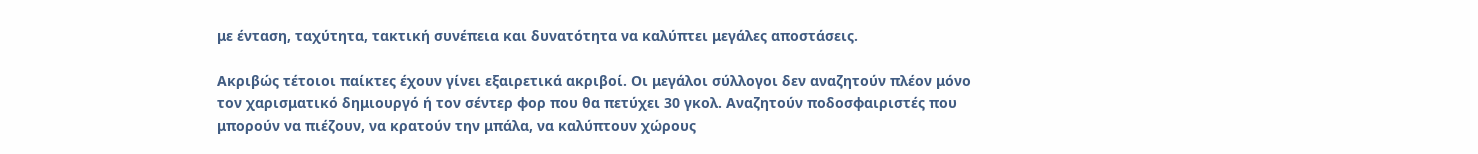με ένταση, ταχύτητα, τακτική συνέπεια και δυνατότητα να καλύπτει μεγάλες αποστάσεις.

Ακριβώς τέτοιοι παίκτες έχουν γίνει εξαιρετικά ακριβοί. Οι μεγάλοι σύλλογοι δεν αναζητούν πλέον μόνο τον χαρισματικό δημιουργό ή τον σέντερ φορ που θα πετύχει 30 γκολ. Αναζητούν ποδοσφαιριστές που μπορούν να πιέζουν, να κρατούν την μπάλα, να καλύπτουν χώρους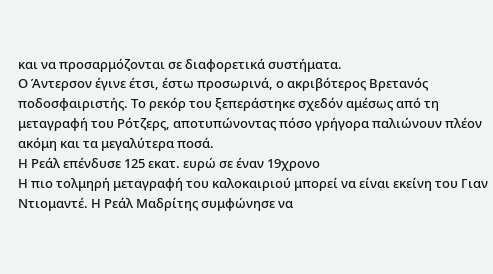και να προσαρμόζονται σε διαφορετικά συστήματα.
Ο Άντερσον έγινε έτσι, έστω προσωρινά, ο ακριβότερος Βρετανός ποδοσφαιριστής. Το ρεκόρ του ξεπεράστηκε σχεδόν αμέσως από τη μεταγραφή του Ρότζερς, αποτυπώνοντας πόσο γρήγορα παλιώνουν πλέον ακόμη και τα μεγαλύτερα ποσά.
Η Ρεάλ επένδυσε 125 εκατ. ευρώ σε έναν 19χρονο
Η πιο τολμηρή μεταγραφή του καλοκαιριού μπορεί να είναι εκείνη του Γιαν Ντιομαντέ. Η Ρεάλ Μαδρίτης συμφώνησε να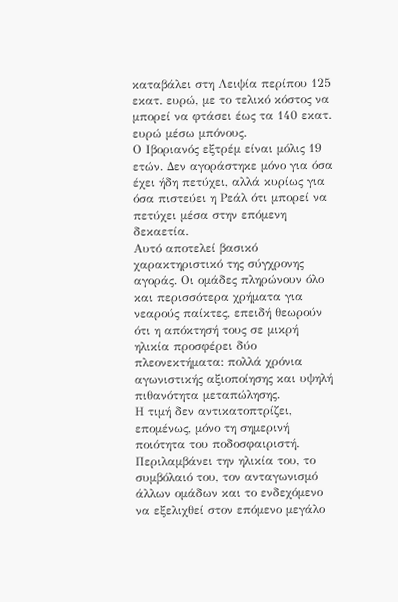καταβάλει στη Λειψία περίπου 125 εκατ. ευρώ, με το τελικό κόστος να μπορεί να φτάσει έως τα 140 εκατ. ευρώ μέσω μπόνους.
Ο Ιβοριανός εξτρέμ είναι μόλις 19 ετών. Δεν αγοράστηκε μόνο για όσα έχει ήδη πετύχει, αλλά κυρίως για όσα πιστεύει η Ρεάλ ότι μπορεί να πετύχει μέσα στην επόμενη δεκαετία.
Αυτό αποτελεί βασικό χαρακτηριστικό της σύγχρονης αγοράς. Οι ομάδες πληρώνουν όλο και περισσότερα χρήματα για νεαρούς παίκτες, επειδή θεωρούν ότι η απόκτησή τους σε μικρή ηλικία προσφέρει δύο πλεονεκτήματα: πολλά χρόνια αγωνιστικής αξιοποίησης και υψηλή πιθανότητα μεταπώλησης.
Η τιμή δεν αντικατοπτρίζει, επομένως, μόνο τη σημερινή ποιότητα του ποδοσφαιριστή. Περιλαμβάνει την ηλικία του, το συμβόλαιό του, τον ανταγωνισμό άλλων ομάδων και το ενδεχόμενο να εξελιχθεί στον επόμενο μεγάλο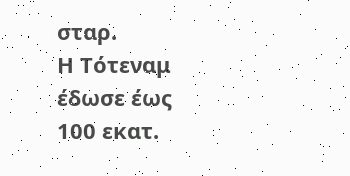σταρ.
Η Τότεναμ έδωσε έως 100 εκατ.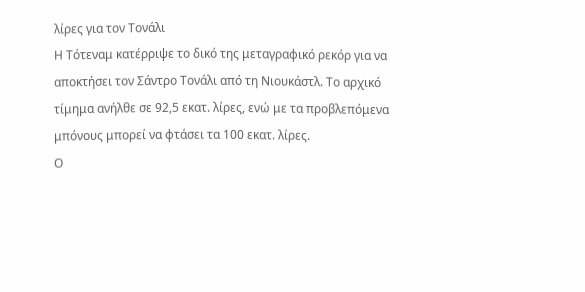λίρες για τον Τονάλι
Η Τότεναμ κατέρριψε το δικό της μεταγραφικό ρεκόρ για να αποκτήσει τον Σάντρο Τονάλι από τη Νιουκάστλ. Το αρχικό τίμημα ανήλθε σε 92,5 εκατ. λίρες, ενώ με τα προβλεπόμενα μπόνους μπορεί να φτάσει τα 100 εκατ. λίρες.
Ο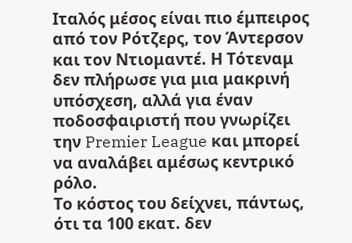Ιταλός μέσος είναι πιο έμπειρος από τον Ρότζερς, τον Άντερσον και τον Ντιομαντέ. Η Τότεναμ δεν πλήρωσε για μια μακρινή υπόσχεση, αλλά για έναν ποδοσφαιριστή που γνωρίζει την Premier League και μπορεί να αναλάβει αμέσως κεντρικό ρόλο.
Το κόστος του δείχνει, πάντως, ότι τα 100 εκατ. δεν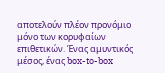αποτελούν πλέον προνόμιο μόνο των κορυφαίων επιθετικών. Ένας αμυντικός μέσος, ένας box-to-box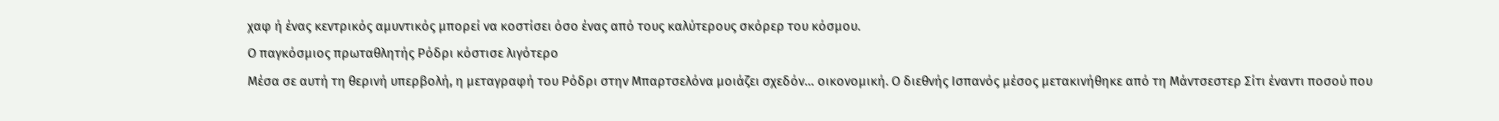χαφ ή ένας κεντρικός αμυντικός μπορεί να κοστίσει όσο ένας από τους καλύτερους σκόρερ του κόσμου.
Ο παγκόσμιος πρωταθλητής Ρόδρι κόστισε λιγότερο
Μέσα σε αυτή τη θερινή υπερβολή, η μεταγραφή του Ρόδρι στην Μπαρτσελόνα μοιάζει σχεδόν… οικονομική. Ο διεθνής Ισπανός μέσος μετακινήθηκε από τη Μάντσεστερ Σίτι έναντι ποσού που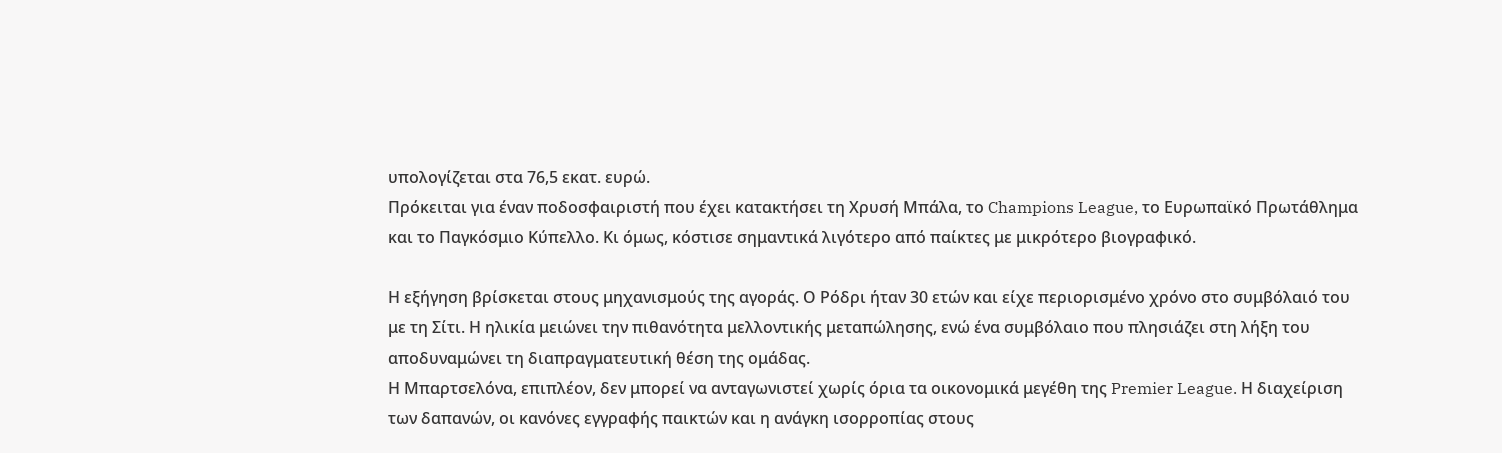υπολογίζεται στα 76,5 εκατ. ευρώ.
Πρόκειται για έναν ποδοσφαιριστή που έχει κατακτήσει τη Χρυσή Μπάλα, το Champions League, το Ευρωπαϊκό Πρωτάθλημα και το Παγκόσμιο Κύπελλο. Κι όμως, κόστισε σημαντικά λιγότερο από παίκτες με μικρότερο βιογραφικό.

Η εξήγηση βρίσκεται στους μηχανισμούς της αγοράς. Ο Ρόδρι ήταν 30 ετών και είχε περιορισμένο χρόνο στο συμβόλαιό του με τη Σίτι. Η ηλικία μειώνει την πιθανότητα μελλοντικής μεταπώλησης, ενώ ένα συμβόλαιο που πλησιάζει στη λήξη του αποδυναμώνει τη διαπραγματευτική θέση της ομάδας.
Η Μπαρτσελόνα, επιπλέον, δεν μπορεί να ανταγωνιστεί χωρίς όρια τα οικονομικά μεγέθη της Premier League. Η διαχείριση των δαπανών, οι κανόνες εγγραφής παικτών και η ανάγκη ισορροπίας στους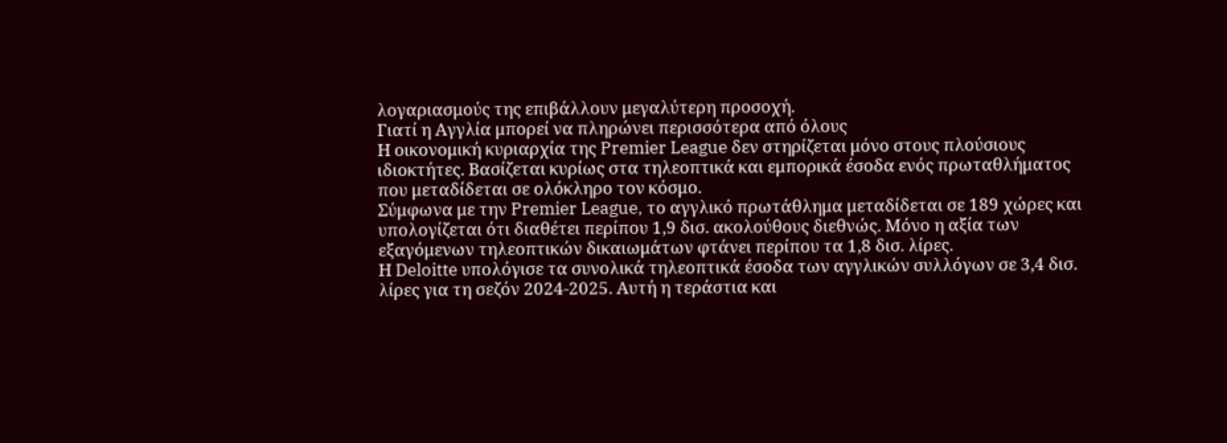λογαριασμούς της επιβάλλουν μεγαλύτερη προσοχή.
Γιατί η Αγγλία μπορεί να πληρώνει περισσότερα από όλους
Η οικονομική κυριαρχία της Premier League δεν στηρίζεται μόνο στους πλούσιους ιδιοκτήτες. Βασίζεται κυρίως στα τηλεοπτικά και εμπορικά έσοδα ενός πρωταθλήματος που μεταδίδεται σε ολόκληρο τον κόσμο.
Σύμφωνα με την Premier League, το αγγλικό πρωτάθλημα μεταδίδεται σε 189 χώρες και υπολογίζεται ότι διαθέτει περίπου 1,9 δισ. ακολούθους διεθνώς. Μόνο η αξία των εξαγόμενων τηλεοπτικών δικαιωμάτων φτάνει περίπου τα 1,8 δισ. λίρες.
Η Deloitte υπολόγισε τα συνολικά τηλεοπτικά έσοδα των αγγλικών συλλόγων σε 3,4 δισ. λίρες για τη σεζόν 2024-2025. Αυτή η τεράστια και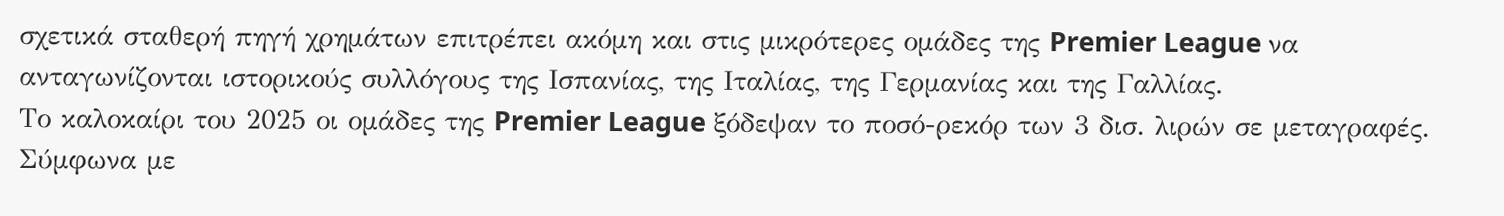σχετικά σταθερή πηγή χρημάτων επιτρέπει ακόμη και στις μικρότερες ομάδες της Premier League να ανταγωνίζονται ιστορικούς συλλόγους της Ισπανίας, της Ιταλίας, της Γερμανίας και της Γαλλίας.
Το καλοκαίρι του 2025 οι ομάδες της Premier League ξόδεψαν το ποσό-ρεκόρ των 3 δισ. λιρών σε μεταγραφές. Σύμφωνα με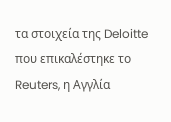τα στοιχεία της Deloitte που επικαλέστηκε το Reuters, η Αγγλία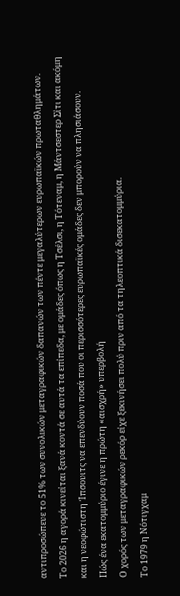αντιπροσώπευε το 51% των συνολικών μεταγραφικών δαπανών των πέντε μεγαλύτερων ευρωπαϊκών πρωταθλημάτων.
Το 2026 η αγορά κινείται ξανά κοντά σε αυτά τα επίπεδα, με ομάδες όπως η Τσέλσι, η Τότεναμ, η Μάντσεστερ Σίτι και ακόμη και η νεοφώτιστη Ίπσουιτς να επενδύουν ποσά που οι περισσότερες ευρωπαϊκές ομάδες δεν μπορούν να πλησιάσουν.
Πώς ένα εκατομμύριο έγινε η πρώτη «αισχρή» υπερβολή
Ο χορός των μεταγραφικών ρεκόρ είχε ξεκινήσει πολύ πριν από τα τηλεοπτικά δισεκατομμύρια.
Το 1979 η Νότιγχαμ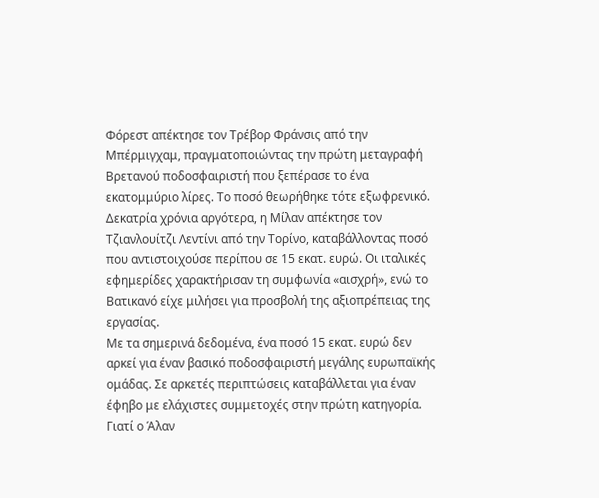Φόρεστ απέκτησε τον Τρέβορ Φράνσις από την Μπέρμιγχαμ, πραγματοποιώντας την πρώτη μεταγραφή Βρετανού ποδοσφαιριστή που ξεπέρασε το ένα εκατομμύριο λίρες. Το ποσό θεωρήθηκε τότε εξωφρενικό.
Δεκατρία χρόνια αργότερα, η Μίλαν απέκτησε τον Τζιανλουίτζι Λεντίνι από την Τορίνο, καταβάλλοντας ποσό που αντιστοιχούσε περίπου σε 15 εκατ. ευρώ. Οι ιταλικές εφημερίδες χαρακτήρισαν τη συμφωνία «αισχρή», ενώ το Βατικανό είχε μιλήσει για προσβολή της αξιοπρέπειας της εργασίας.
Με τα σημερινά δεδομένα, ένα ποσό 15 εκατ. ευρώ δεν αρκεί για έναν βασικό ποδοσφαιριστή μεγάλης ευρωπαϊκής ομάδας. Σε αρκετές περιπτώσεις καταβάλλεται για έναν έφηβο με ελάχιστες συμμετοχές στην πρώτη κατηγορία.
Γιατί ο Άλαν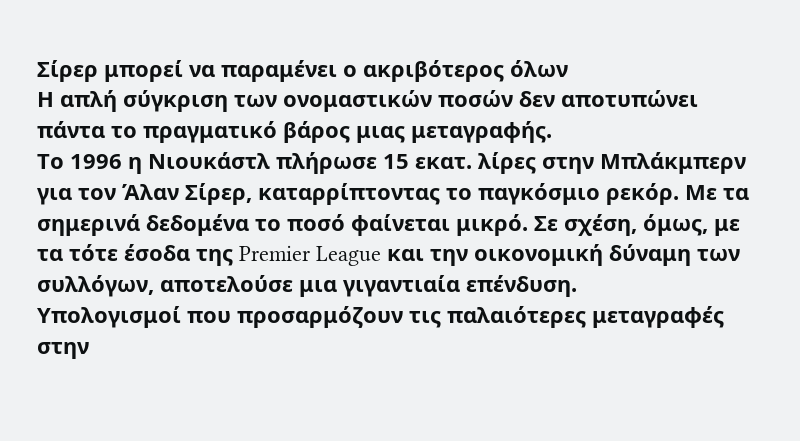Σίρερ μπορεί να παραμένει ο ακριβότερος όλων
Η απλή σύγκριση των ονομαστικών ποσών δεν αποτυπώνει πάντα το πραγματικό βάρος μιας μεταγραφής.
Το 1996 η Νιουκάστλ πλήρωσε 15 εκατ. λίρες στην Μπλάκμπερν για τον Άλαν Σίρερ, καταρρίπτοντας το παγκόσμιο ρεκόρ. Με τα σημερινά δεδομένα το ποσό φαίνεται μικρό. Σε σχέση, όμως, με τα τότε έσοδα της Premier League και την οικονομική δύναμη των συλλόγων, αποτελούσε μια γιγαντιαία επένδυση.
Υπολογισμοί που προσαρμόζουν τις παλαιότερες μεταγραφές στην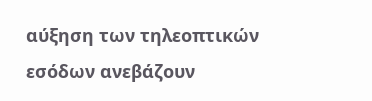αύξηση των τηλεοπτικών εσόδων ανεβάζουν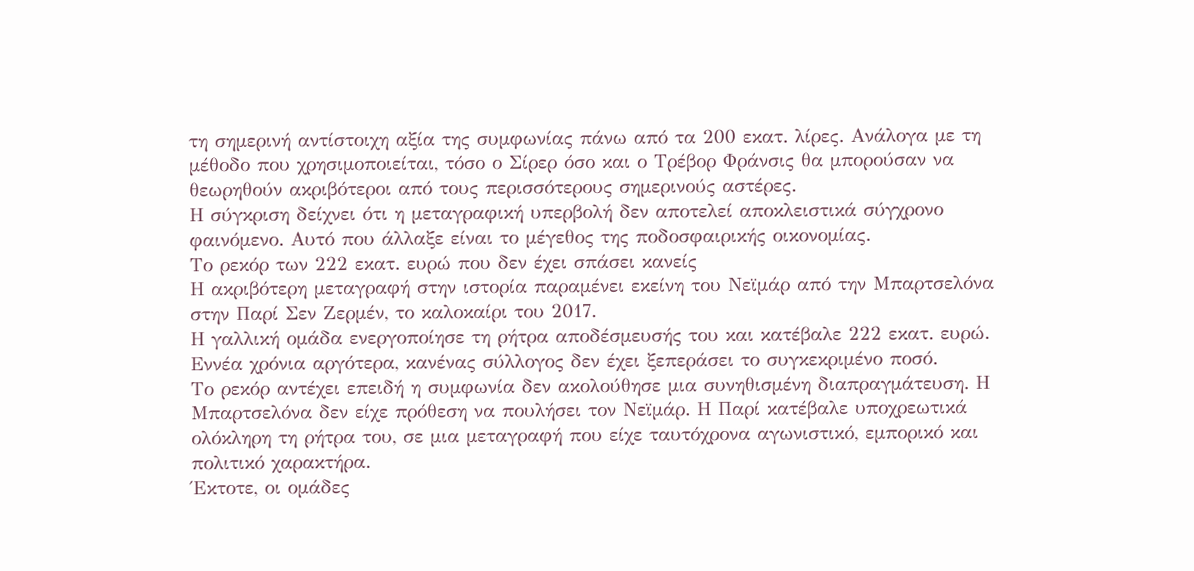τη σημερινή αντίστοιχη αξία της συμφωνίας πάνω από τα 200 εκατ. λίρες. Ανάλογα με τη μέθοδο που χρησιμοποιείται, τόσο ο Σίρερ όσο και ο Τρέβορ Φράνσις θα μπορούσαν να θεωρηθούν ακριβότεροι από τους περισσότερους σημερινούς αστέρες.
Η σύγκριση δείχνει ότι η μεταγραφική υπερβολή δεν αποτελεί αποκλειστικά σύγχρονο φαινόμενο. Αυτό που άλλαξε είναι το μέγεθος της ποδοσφαιρικής οικονομίας.
Το ρεκόρ των 222 εκατ. ευρώ που δεν έχει σπάσει κανείς
Η ακριβότερη μεταγραφή στην ιστορία παραμένει εκείνη του Νεϊμάρ από την Μπαρτσελόνα στην Παρί Σεν Ζερμέν, το καλοκαίρι του 2017.
Η γαλλική ομάδα ενεργοποίησε τη ρήτρα αποδέσμευσής του και κατέβαλε 222 εκατ. ευρώ. Εννέα χρόνια αργότερα, κανένας σύλλογος δεν έχει ξεπεράσει το συγκεκριμένο ποσό.
Το ρεκόρ αντέχει επειδή η συμφωνία δεν ακολούθησε μια συνηθισμένη διαπραγμάτευση. Η Μπαρτσελόνα δεν είχε πρόθεση να πουλήσει τον Νεϊμάρ. Η Παρί κατέβαλε υποχρεωτικά ολόκληρη τη ρήτρα του, σε μια μεταγραφή που είχε ταυτόχρονα αγωνιστικό, εμπορικό και πολιτικό χαρακτήρα.
Έκτοτε, οι ομάδες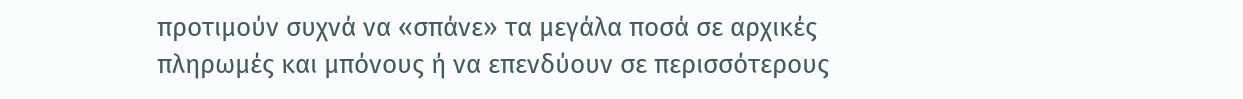προτιμούν συχνά να «σπάνε» τα μεγάλα ποσά σε αρχικές πληρωμές και μπόνους ή να επενδύουν σε περισσότερους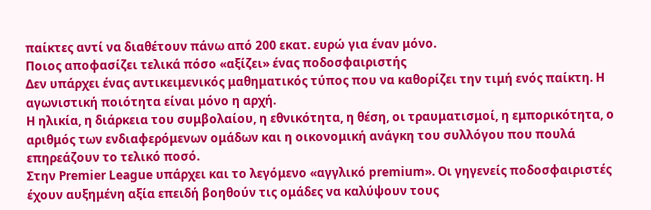παίκτες αντί να διαθέτουν πάνω από 200 εκατ. ευρώ για έναν μόνο.
Ποιος αποφασίζει τελικά πόσο «αξίζει» ένας ποδοσφαιριστής
Δεν υπάρχει ένας αντικειμενικός μαθηματικός τύπος που να καθορίζει την τιμή ενός παίκτη. Η αγωνιστική ποιότητα είναι μόνο η αρχή.
Η ηλικία, η διάρκεια του συμβολαίου, η εθνικότητα, η θέση, οι τραυματισμοί, η εμπορικότητα, ο αριθμός των ενδιαφερόμενων ομάδων και η οικονομική ανάγκη του συλλόγου που πουλά επηρεάζουν το τελικό ποσό.
Στην Premier League υπάρχει και το λεγόμενο «αγγλικό premium». Οι γηγενείς ποδοσφαιριστές έχουν αυξημένη αξία επειδή βοηθούν τις ομάδες να καλύψουν τους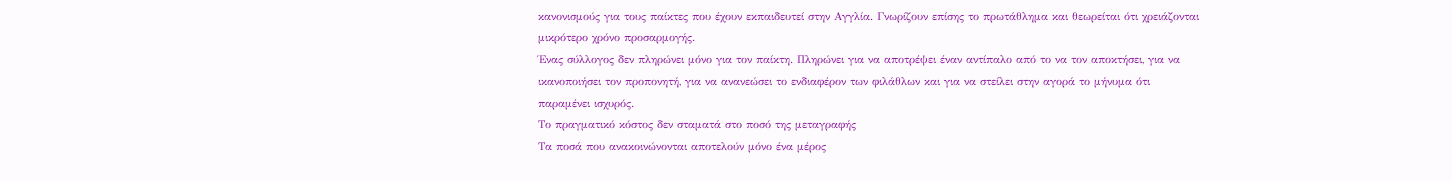κανονισμούς για τους παίκτες που έχουν εκπαιδευτεί στην Αγγλία. Γνωρίζουν επίσης το πρωτάθλημα και θεωρείται ότι χρειάζονται μικρότερο χρόνο προσαρμογής.
Ένας σύλλογος δεν πληρώνει μόνο για τον παίκτη. Πληρώνει για να αποτρέψει έναν αντίπαλο από το να τον αποκτήσει, για να ικανοποιήσει τον προπονητή, για να ανανεώσει το ενδιαφέρον των φιλάθλων και για να στείλει στην αγορά το μήνυμα ότι παραμένει ισχυρός.
Το πραγματικό κόστος δεν σταματά στο ποσό της μεταγραφής
Τα ποσά που ανακοινώνονται αποτελούν μόνο ένα μέρος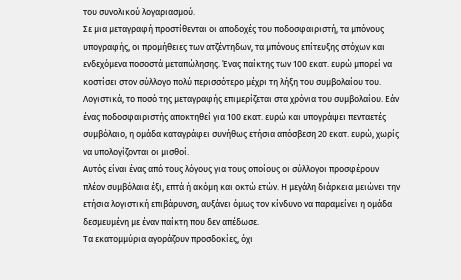του συνολικού λογαριασμού.
Σε μια μεταγραφή προστίθενται οι αποδοχές του ποδοσφαιριστή, τα μπόνους υπογραφής, οι προμήθειες των ατζέντηδων, τα μπόνους επίτευξης στόχων και ενδεχόμενα ποσοστά μεταπώλησης. Ένας παίκτης των 100 εκατ. ευρώ μπορεί να κοστίσει στον σύλλογο πολύ περισσότερο μέχρι τη λήξη του συμβολαίου του.
Λογιστικά, το ποσό της μεταγραφής επιμερίζεται στα χρόνια του συμβολαίου. Εάν ένας ποδοσφαιριστής αποκτηθεί για 100 εκατ. ευρώ και υπογράψει πενταετές συμβόλαιο, η ομάδα καταγράφει συνήθως ετήσια απόσβεση 20 εκατ. ευρώ, χωρίς να υπολογίζονται οι μισθοί.
Αυτός είναι ένας από τους λόγους για τους οποίους οι σύλλογοι προσφέρουν πλέον συμβόλαια έξι, επτά ή ακόμη και οκτώ ετών. Η μεγάλη διάρκεια μειώνει την ετήσια λογιστική επιβάρυνση, αυξάνει όμως τον κίνδυνο να παραμείνει η ομάδα δεσμευμένη με έναν παίκτη που δεν απέδωσε.
Τα εκατομμύρια αγοράζουν προσδοκίες, όχι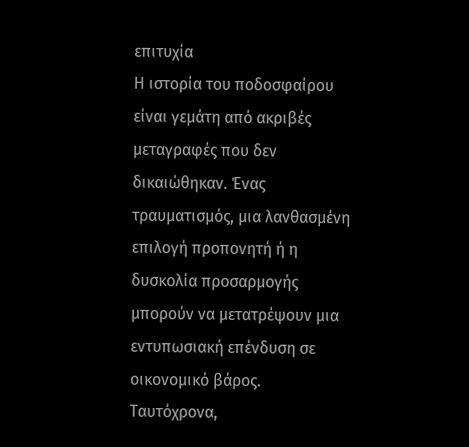επιτυχία
Η ιστορία του ποδοσφαίρου είναι γεμάτη από ακριβές μεταγραφές που δεν δικαιώθηκαν. Ένας τραυματισμός, μια λανθασμένη επιλογή προπονητή ή η δυσκολία προσαρμογής μπορούν να μετατρέψουν μια εντυπωσιακή επένδυση σε οικονομικό βάρος.
Ταυτόχρονα,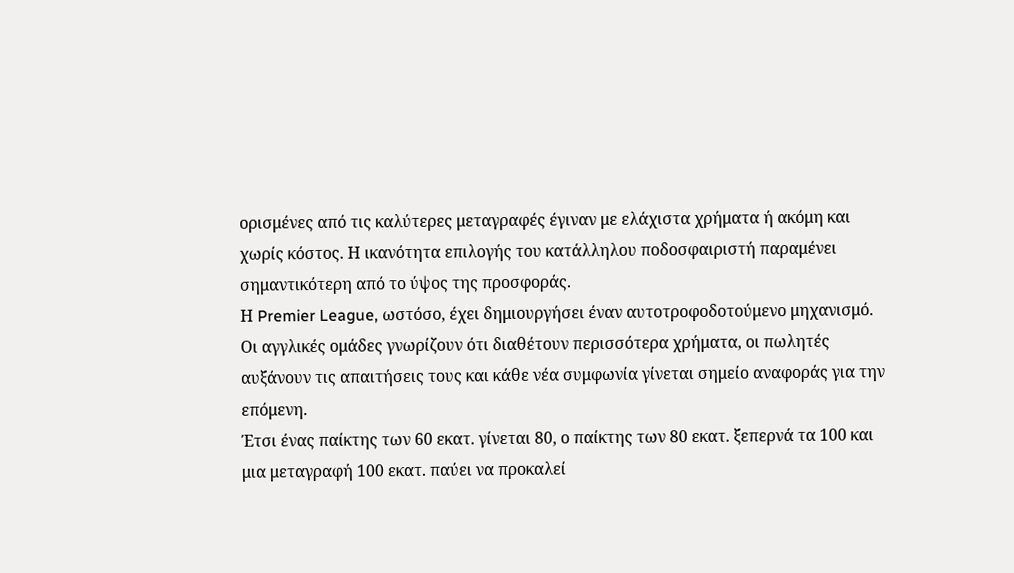ορισμένες από τις καλύτερες μεταγραφές έγιναν με ελάχιστα χρήματα ή ακόμη και χωρίς κόστος. Η ικανότητα επιλογής του κατάλληλου ποδοσφαιριστή παραμένει σημαντικότερη από το ύψος της προσφοράς.
Η Premier League, ωστόσο, έχει δημιουργήσει έναν αυτοτροφοδοτούμενο μηχανισμό. Οι αγγλικές ομάδες γνωρίζουν ότι διαθέτουν περισσότερα χρήματα, οι πωλητές αυξάνουν τις απαιτήσεις τους και κάθε νέα συμφωνία γίνεται σημείο αναφοράς για την επόμενη.
Έτσι ένας παίκτης των 60 εκατ. γίνεται 80, ο παίκτης των 80 εκατ. ξεπερνά τα 100 και μια μεταγραφή 100 εκατ. παύει να προκαλεί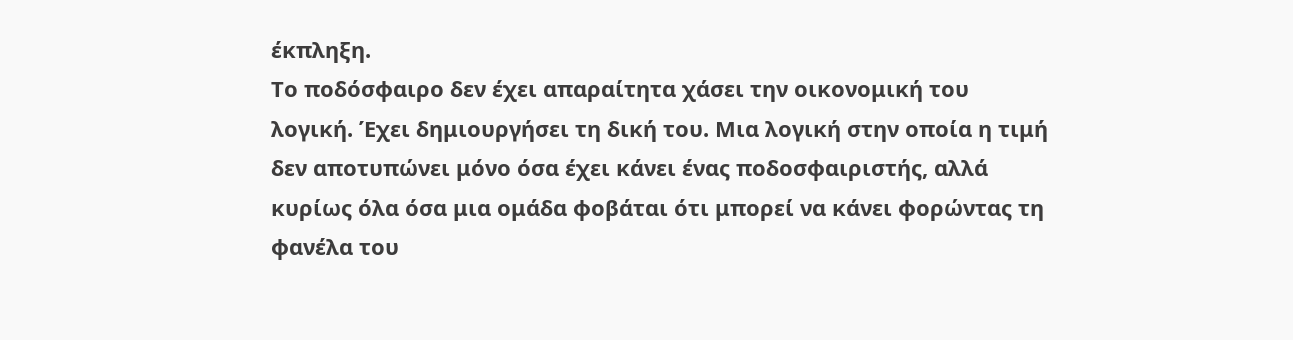έκπληξη.
Το ποδόσφαιρο δεν έχει απαραίτητα χάσει την οικονομική του λογική. Έχει δημιουργήσει τη δική του. Μια λογική στην οποία η τιμή δεν αποτυπώνει μόνο όσα έχει κάνει ένας ποδοσφαιριστής, αλλά κυρίως όλα όσα μια ομάδα φοβάται ότι μπορεί να κάνει φορώντας τη φανέλα του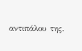αντιπάλου της.